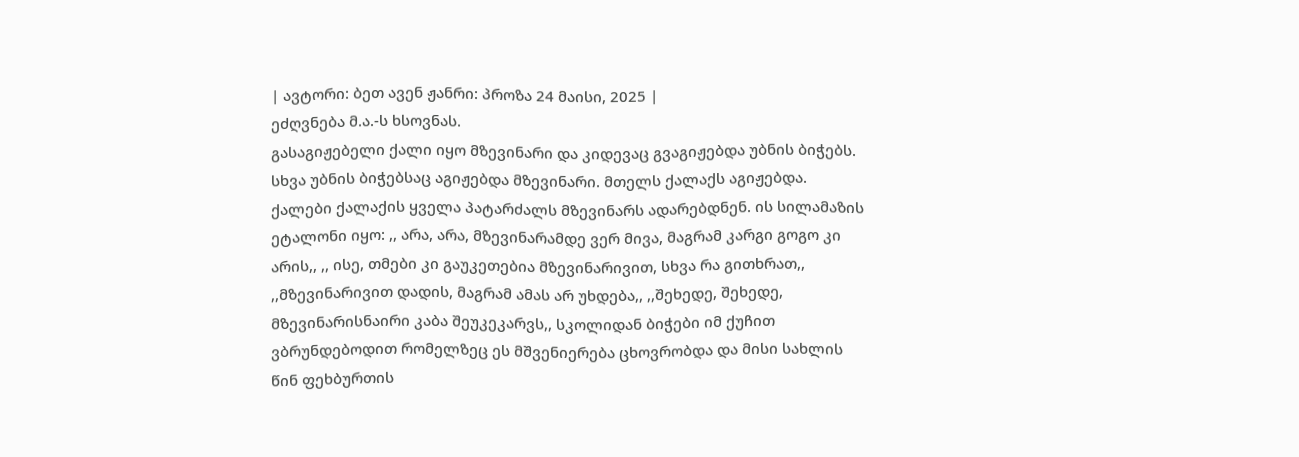| ავტორი: ბეთ ავენ ჟანრი: პროზა 24 მაისი, 2025 |
ეძღვნება მ.ა.-ს ხსოვნას.
გასაგიჟებელი ქალი იყო მზევინარი და კიდევაც გვაგიჟებდა უბნის ბიჭებს. სხვა უბნის ბიჭებსაც აგიჟებდა მზევინარი. მთელს ქალაქს აგიჟებდა. ქალები ქალაქის ყველა პატარძალს მზევინარს ადარებდნენ. ის სილამაზის ეტალონი იყო: ,, არა, არა, მზევინარამდე ვერ მივა, მაგრამ კარგი გოგო კი არის,, ,, ისე, თმები კი გაუკეთებია მზევინარივით, სხვა რა გითხრათ,, ,,მზევინარივით დადის, მაგრამ ამას არ უხდება,, ,,შეხედე, შეხედე, მზევინარისნაირი კაბა შეუკეკარვს,, სკოლიდან ბიჭები იმ ქუჩით ვბრუნდებოდით რომელზეც ეს მშვენიერება ცხოვრობდა და მისი სახლის წინ ფეხბურთის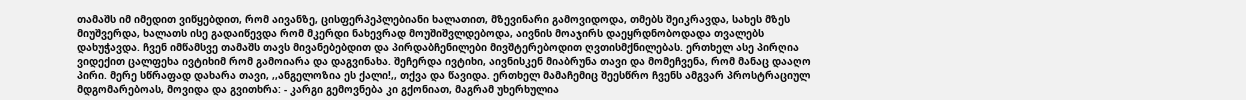თამაშს იმ იმედით ვიწყებდით, რომ აივანზე, ცისფერპეპლებიანი ხალათით, მზევინარი გამოვიდოდა, თმებს შეიკრავდა, სახეს მზეს მიუშვერდა, ხალათს ისე გადაიწევდა რომ მკერდი ნახევრად მოუშიშვლდებოდა, აივნის მოაჯირს დაეყრდნობოდადა თვალებს დახუჭავდა. ჩვენ იმწამსვე თამაშს თავს მივანებებდით და პირდაბჩენილები მივშტერებოდით ღვთისმქნილებას. ერთხელ ასე პირღია ვიდექით ცალფეხა ივტიხიმ რომ გამოიარა და დაგვინახა. შეჩერდა ივტიხი, აივნისკენ მიაბრუნა თავი და მომეჩვენა, რომ მანაც დააღო პირი. მერე სწრაფად დახარა თავი, ,,ანგელოზია ეს ქალი!,, თქვა და წავიდა. ერთხელ მამაჩემიც შეესწრო ჩვენს ამგვარ პროსტრაციულ მდგომარებოას, მოვიდა და გვითხრა: - კარგი გემოვნება კი გქონიათ, მაგრამ უხერხულია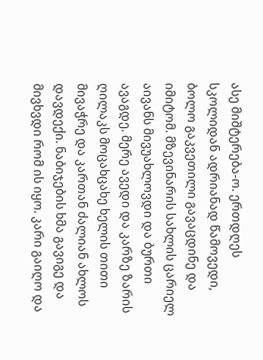ასე მიშტერება-ო. ერთდღეს სკოლიდან ადრიანად წამოვედი, ბოლო გაკვეთილი გავაცდინე და იმიტომ. მზევინარის სახლის ცარიელ აივანს მივუახლოვდი და ბურთი ავაგდე. მერე ავედი და კარზე ზარის ღილაკს მოცახცახე ხელის თითი მივაჭრე და კართან ძალიან ახლოს დავდექი. ნაბიჯების ხმა გავიგე და მივხვდი რომ ის იყო. კარი გაიღო და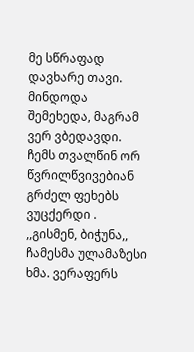მე სწრაფად დავხარე თავი. მინდოდა შემეხედა, მაგრამ ვერ ვბედავდი. ჩემს თვალწინ ორ წვრილწვივებიან გრძელ ფეხებს ვუცქერდი . ,,გისმენ, ბიჭუნა,, ჩამესმა ულამაზესი ხმა. ვერაფერს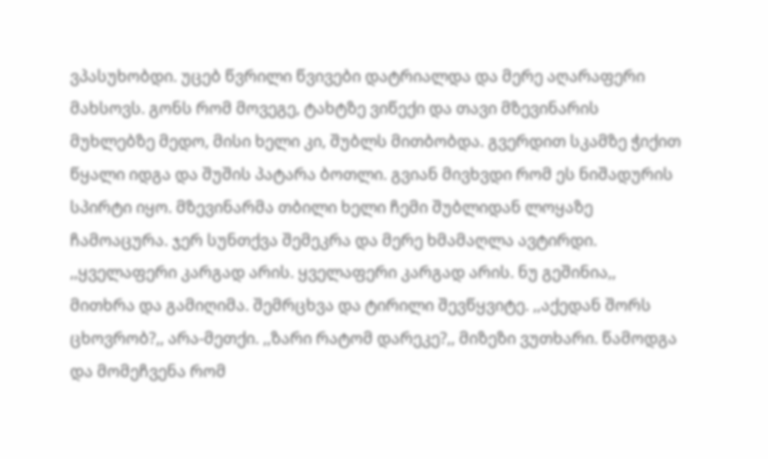ვპასუხობდი. უცებ წვრილი წვივები დატრიალდა და მერე აღარაფერი მახსოვს. გონს რომ მოვეგე, ტახტზე ვიწექი და თავი მზევინარის მუხლებზე მედო, მისი ხელი კი, შუბლს მითბობდა. გვერდით სკამზე ჭიქით წყალი იდგა და შუშის პატარა ბოთლი. გვიან მივხვდი რომ ეს ნიშადურის სპირტი იყო. მზევინარმა თბილი ხელი ჩემი შუბლიდან ლოყაზე ჩამოაცურა. ჯერ სუნთქვა შემეკრა და მერე ხმამაღლა ავტირდი. ,,ყველაფერი კარგად არის. ყველაფერი კარგად არის. ნუ გეშინია,, მითხრა და გამიღიმა. შემრცხვა და ტირილი შევწყვიტე. ,,აქედან შორს ცხოვრობ?,, არა-მეთქი. ,,ზარი რატომ დარეკე?,, მიზეზი ვუთხარი. წამოდგა და მომეჩვენა რომ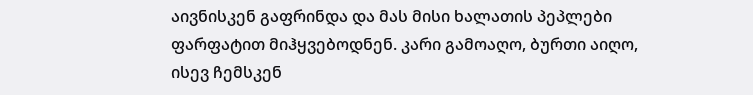აივნისკენ გაფრინდა და მას მისი ხალათის პეპლები ფარფატით მიჰყვებოდნენ. კარი გამოაღო, ბურთი აიღო, ისევ ჩემსკენ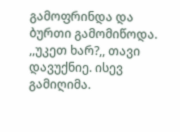გამოფრინდა და ბურთი გამომიწოდა. ,,უკეთ ხარ?,, თავი დავუქნიე. ისევ გამიღიმა.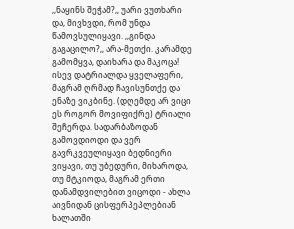,,ნაყინს შეჭამ?,, უარი ვუთხარი და, მივხვდი, რომ უნდა წამოვსულიყავი. ,,გინდა გაგაცილო?,, არა-მეთქი. კარამდე გამომყვა, დაიხარა და მაკოცა! ისევ დატრიალდა ყველაფერი, მაგრამ ღრმად ჩავისუნთქე და ენაზე ვიკბინე. (დღემდე არ ვიცი ეს როგორ მოვიფიქრე) ტრიალი შეჩერდა. სადარბაზოდან გამოვდიოდი და ვერ გავრკვეულიყავი ბედნიერი ვიყავი, თუ უბედური, მიხაროდა, თუ მტკიოდა, მაგრამ ერთი დანამდვილებით ვიცოდი - ახლა აივნიდან ცისფერპეპლებიან ხალათში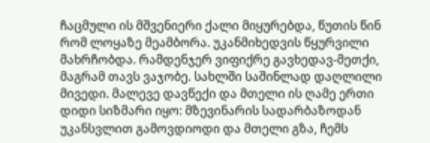ჩაცმული ის მშვენიერი ქალი მიყურებდა, წუთის წინ რომ ლოყაზე მეამბორა. უკანმიხედვის წყურვილი მახრჩობდა. რამდენჯერ ვიფიქრე გავხედავ-მეთქი, მაგრამ თავს ვაჯობე. სახლში საშინლად დაღლილი მივედი. მალევე დავწექი და მთელი ის ღამე ერთი დიდი სიზმარი იყო: მზევინარის სადარბაზოდან უკანსვლით გამოვდიოდი და მთელი გზა, ჩემს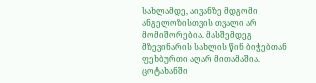სახლამდე, აივანზე მდგომი ანგელოზისთვის თვალი არ მომიშორებია. მასშემდეგ მზევინარის სახლის წინ ბიჭებთან ფეხბურთი აღარ მითამაშია. ცოტახანში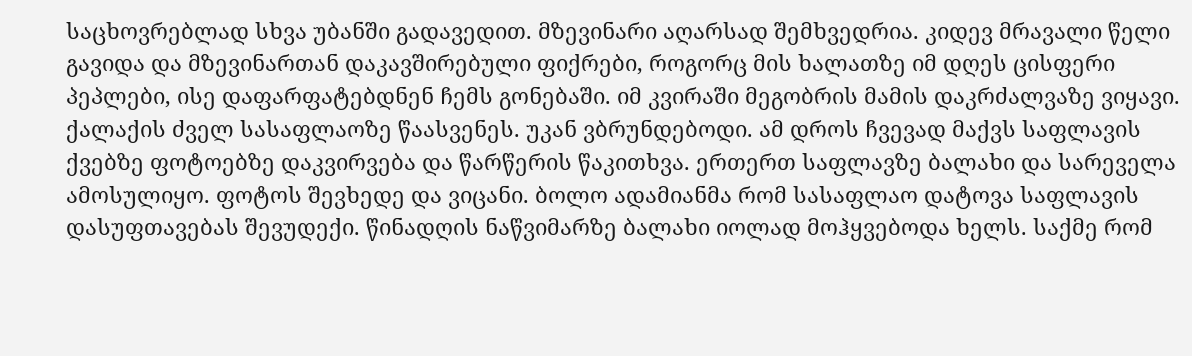საცხოვრებლად სხვა უბანში გადავედით. მზევინარი აღარსად შემხვედრია. კიდევ მრავალი წელი გავიდა და მზევინართან დაკავშირებული ფიქრები, როგორც მის ხალათზე იმ დღეს ცისფერი პეპლები, ისე დაფარფატებდნენ ჩემს გონებაში. იმ კვირაში მეგობრის მამის დაკრძალვაზე ვიყავი. ქალაქის ძველ სასაფლაოზე წაასვენეს. უკან ვბრუნდებოდი. ამ დროს ჩვევად მაქვს საფლავის ქვებზე ფოტოებზე დაკვირვება და წარწერის წაკითხვა. ერთერთ საფლავზე ბალახი და სარეველა ამოსულიყო. ფოტოს შევხედე და ვიცანი. ბოლო ადამიანმა რომ სასაფლაო დატოვა საფლავის დასუფთავებას შევუდექი. წინადღის ნაწვიმარზე ბალახი იოლად მოჰყვებოდა ხელს. საქმე რომ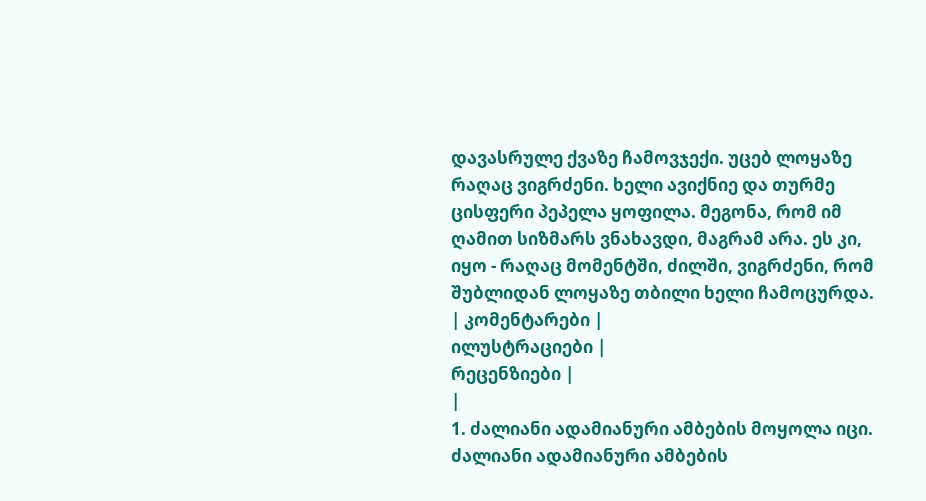დავასრულე ქვაზე ჩამოვჯექი. უცებ ლოყაზე რაღაც ვიგრძენი. ხელი ავიქნიე და თურმე ცისფერი პეპელა ყოფილა. მეგონა, რომ იმ ღამით სიზმარს ვნახავდი, მაგრამ არა. ეს კი, იყო - რაღაც მომენტში, ძილში, ვიგრძენი, რომ შუბლიდან ლოყაზე თბილი ხელი ჩამოცურდა.
| კომენტარები |
ილუსტრაციები |
რეცენზიები |
|
1. ძალიანი ადამიანური ამბების მოყოლა იცი. ძალიანი ადამიანური ამბების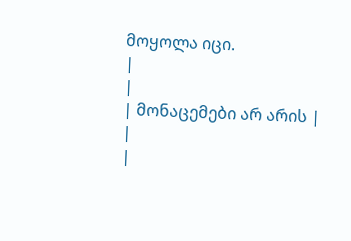მოყოლა იცი.
|
|
| მონაცემები არ არის |
|
|